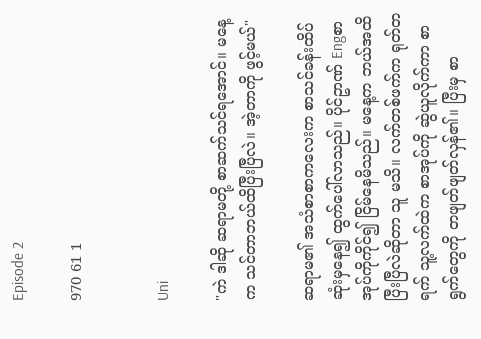Episode 2

970 61 1


Uni

"ကဲ ဒါဆို ဆရာမတို့ စာဆက်သင်ရအောင်။ မနေ့က သင်တာဘယ်ထိပြီးပြီလဲ။ အဲ့တာကို ဖွင့်မယ်"

ဆရာမ၏ အသံစာစာကလေးက စာသင်ခန်းထိပ်ဆုံးမှနေ၍ ထွက်ပေါ်လာသည်။ ပိုင်ဥာဏ် Engစာအုပ်ကိုကိုင်၍ ငြိမ်နေမိသည်။ မနေ့က ဘယ်အထိ ပြီးပြီလဲဆိုတာ သူ မသိ။ လက်တစ်ဖက်က ရုတ်တရက် သူ့လက်ထဲက စာအုပ်ကို ဆွဲယူလိုက်ကာ စာရွက်တွေကို တဖျတ်ဖျတ်လှန်၏။ ပြီးမှ စာ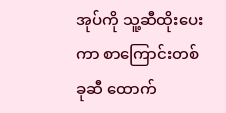အုပ်ကို သူ့ဆီထိုးပေးကာ စာကြောင်းတစ်ခုဆီ ထောက်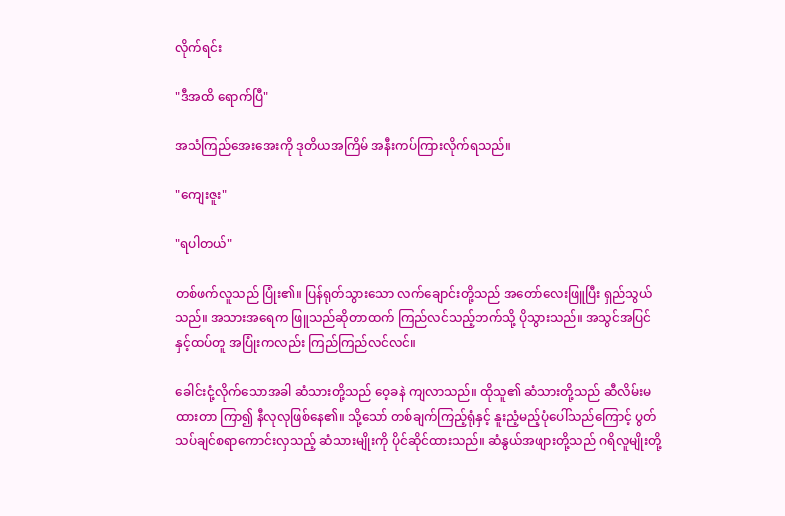လိုက်ရင်း

"ဒီအထိ ရောက်ပြီ"

အသံကြည်အေးအေးကို ဒုတိယအကြိမ် အနီးကပ်ကြားလိုက်ရသည်။

"ကျေးဇူး"

"ရပါတယ်"

တစ်ဖက်လူသည် ပြုံး၏။ ပြန်ရုတ်သွားသော လက်ချောင်းတို့သည် အတော်လေးဖြူပြီး ရှည်သွယ်သည်။ အသားအရေက ဖြူသည်ဆိုတာထက် ကြည်လင်သည့်ဘက်သို့ ပိုသွားသည်။ အသွင်အပြင်နှင့်ထပ်တူ အပြုံးကလည်း ကြည်ကြည်လင်လင်။

ခေါင်းငုံ့လိုက်သောအခါ ဆံသားတို့သည် ဝေ့ခနဲ ကျလာသည်။ ထိုသူ၏ ဆံသားတို့သည် ဆီလိမ်းမထားတာ ကြာ၍ နီလုလုဖြစ်နေ၏။ သို့သော် တစ်ချက်ကြည့်ရုံနှင့် နူးညံ့မည့်ပုံပေါ်သည်ကြောင့် ပွတ်သပ်ချင်စရာကောင်းလှသည့် ဆံသားမျိုးကို ပိုင်ဆိုင်ထားသည်။ ဆံနွယ်အဖျားတို့သည် ဂရိလူမျိုးတို့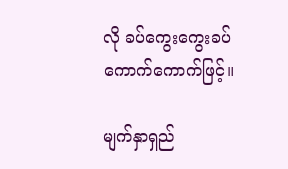လို ခပ်ကွေးကွေးခပ်ကောက်ကောက်ဖြင့်။

မျက်နှာရှည်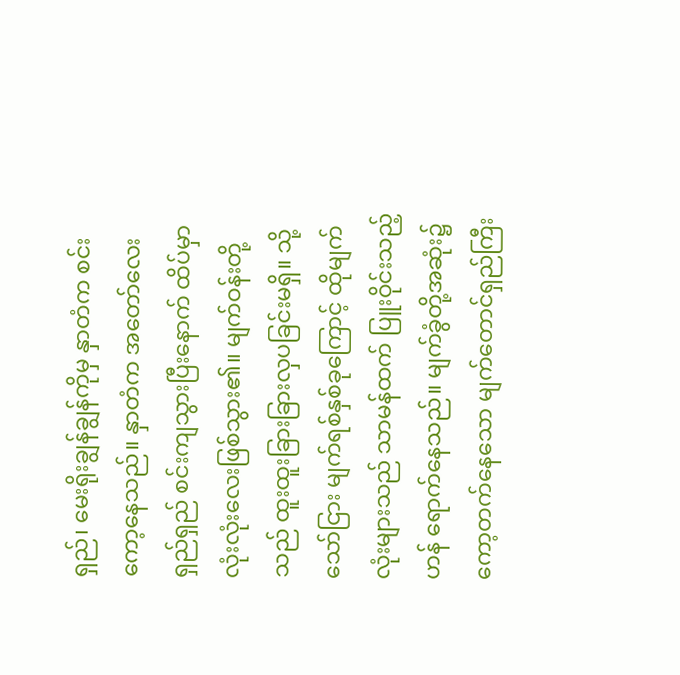ရှည်၊ မေးရိုးချွန်ချွန်ကိုမှ နှာတံက စင်းကော့နေသည်။ နှာတံက အတော်လေးရှည်ရှည် စင်းကျသွားပြီးနောက် ထိပ်မှာ လုံးလုံးလေးဖြစ်သွား၏။ မျက်ဝန်းတို့သည် ထူးထူးခြားခြားလှပခြင်းမရှိ။ သို့သော်ငြား မျက်ရစ်နှစ်ခုကြောင့် ထိုမျက်လုံးများသည် သာမန်ထက် ပြူးဝိုင်းသည့်ဟန် ရောက်နေသည်။ မျက်ခွံတို့အဆုံး၌ ကော့တက်နေသော မျက်တောင်ရှည်ကြီး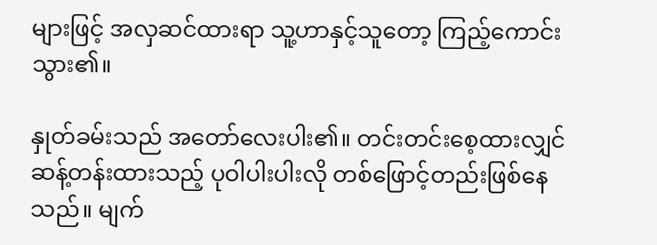များဖြင့် အလှဆင်ထားရာ သူ့ဟာနှင့်သူတော့ ကြည့်ကောင်းသွား၏။

နှုတ်ခမ်းသည် အတော်လေးပါး၏။ တင်းတင်းစေ့ထားလျှင် ဆန့်တန်းထားသည့် ပုဝါပါးပါးလို တစ်ဖြောင့်တည်းဖြစ်နေသည်။ မျက်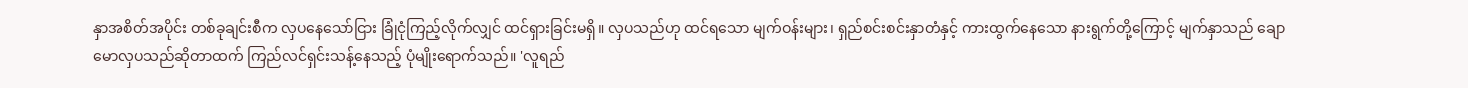နှာအစိတ်အပိုင်း တစ်ခုချင်းစီက လှပနေသော်ငြား ခြုံငုံကြည့်လိုက်လျှင် ထင်ရှားခြင်းမရှိ။ လှပသည်ဟု ထင်ရသော မျက်ဝန်းများ၊ ရှည်စင်းစင်းနှာတံနှင့် ကားထွက်နေသော နားရွက်တို့ကြောင့် မျက်နှာသည် ချောမောလှပသည်ဆိုတာထက် ကြည်လင်ရှင်းသန့်နေသည့် ပုံမျိုးရောက်သည်။ 'လူရည်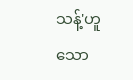သန့်'ဟူသော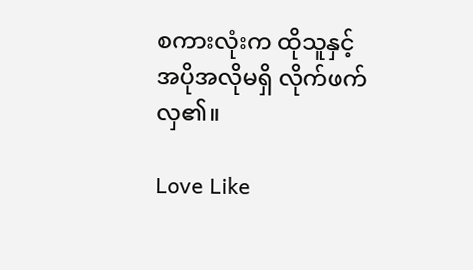စကားလုံးက ထိုသူနှင့် အပိုအလိုမရှိ လိုက်ဖက်လှ၏။

Love Like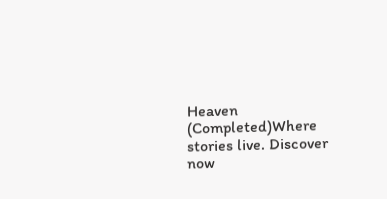Heaven (Completed)Where stories live. Discover now